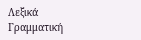Λεξικά
Γραμματική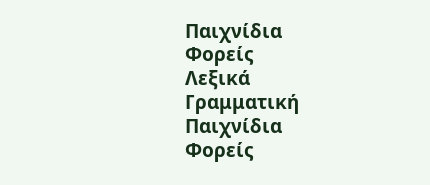Παιχνίδια
Φορείς
Λεξικά
Γραμματική
Παιχνίδια
Φορείς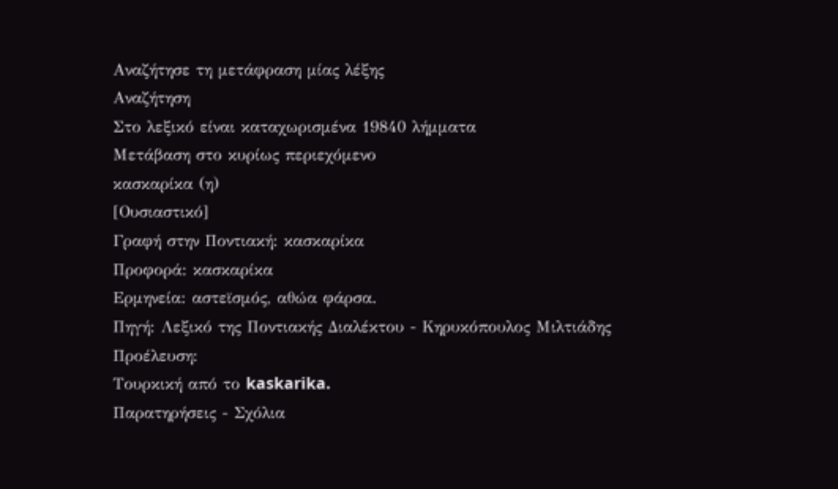Αναζήτησε τη μετάφραση μίας λέξης
Αναζήτηση
Στο λεξικό είναι καταχωρισμένα 19840 λήμματα
Μετάβαση στο κυρίως περιεχόμενο
κασκαρίκα (η)
[Ουσιαστικό]
Γραφή στην Ποντιακή: κασκαρίκα
Προφορά: κασκαρίκα
Ερμηνεία: αστεϊσμός, αθώα φάρσα.
Πηγή: Λεξικό της Ποντιακής Διαλέκτου - Κηρυκόπουλος Μιλτιάδης
Προέλευση:
Τουρκική από το kaskarika.
Παρατηρήσεις - Σχόλια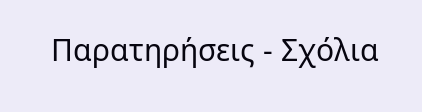Παρατηρήσεις - Σχόλια